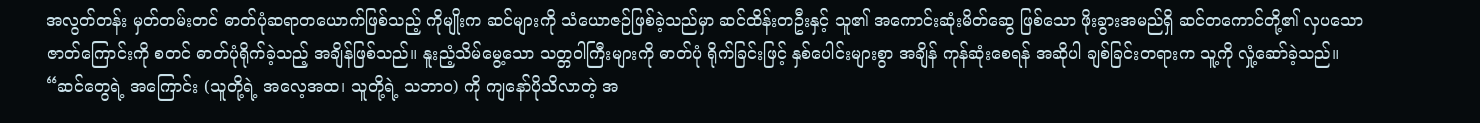အလွတ်တန်း မှတ်တမ်းတင် ဓာတ်ပုံဆရာတယောက်ဖြစ်သည့် ကိုမျိုးက ဆင်များကို သံယောဇဉ်ဖြစ်ခဲ့သည်မှာ ဆင်ထိန်းတဦးနှင့် သူ၏ အကောင်းဆုံးမိတ်ဆွေ ဖြစ်သော ဖိုးခွားအမည်ရှိ ဆင်တကောင်တို့၏ လှပသော ဇာတ်ကြောင်းကို စတင် ဓာတ်ပုံရိုက်ခဲ့သည့် အချိန်ဖြစ်သည်။ နူးညံ့သိမ်မွေ့သော သတ္တဝါကြီးများကို ဓာတ်ပုံ ရိုက်ခြင်းဖြင့် နှစ်ပေါင်းများစွာ အချိန် ကုန်ဆုံးစေရန် အဆိုပါ ချစ်ခြင်းတရားက သူ့ကို လှုံ့ဆော်ခဲ့သည်။
“ဆင်တွေရဲ့ အကြောင်း (သူတို့ရဲ့ အလေ့အထ၊ သူတို့ရဲ့ သဘာဝ) ကို ကျနော်ပိုသိလာတဲ့ အ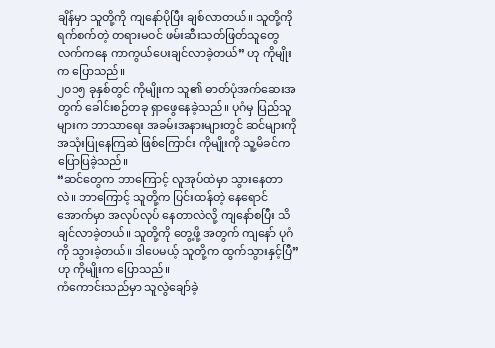ချိန်မှာ သူတို့ကို ကျနော်ပိုပြီး ချစ်လာတယ်။ သူတို့ကို ရက်စက်တဲ့ တရားမဝင် ဖမ်းဆီးသတ်ဖြတ်သူတွေလက်ကနေ ကာကွယ်ပေးချင်လာခဲ့တယ်” ဟု ကိုမျိုးက ပြောသည်။
၂၀၁၅ ခုနှစ်တွင် ကိုမျိုးက သူ၏ ဓာတ်ပုံအက်ဆေးအတွက် ခေါင်းစဉ်တခု ရှာဖွေနေခဲ့သည်။ ပုဂံမှ ပြည်သူများက ဘာသာရေး အခမ်းအနားများတွင် ဆင်များကို အသုံးပြုနေကြဆဲ ဖြစ်ကြောင်း ကိုမျိုးကို သူ့မိခင်က ပြောပြခဲ့သည်။
“ဆင်တွေက ဘာကြောင့် လူအုပ်ထဲမှာ သွားနေတာလဲ။ ဘာကြောင့် သူတို့က ပြင်းထန်တဲ့ နေရောင် အောက်မှာ အလုပ်လုပ် နေတာလဲလို့ ကျနော်စပြီး သိချင်လာခဲ့တယ်။ သူတို့ကို တွေ့ဖို့ အတွက် ကျနော် ပုဂံကို သွားခဲ့တယ်။ ဒါပေမယ့် သူတို့က ထွက်သွားနှင့်ပြီ” ဟု ကိုမျိုးက ပြောသည်။
ကံကောင်းသည်မှာ သူလွဲချော်ခဲ့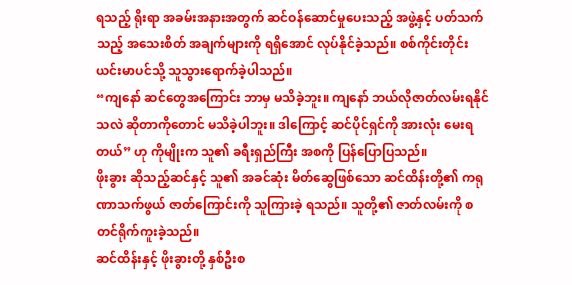ရသည့် ရိုးရာ အခမ်းအနားအတွက် ဆင်ဝန်ဆောင်မှုပေးသည့် အဖွဲ့နှင့် ပတ်သက်သည့် အသေးစိတ် အချက်များကို ရရှိအောင် လုပ်နိုင်ခဲ့သည်။ စစ်ကိုင်းတိုင်း ယင်းမာပင်သို့ သူသွားရောက်ခဲ့ပါသည်။
“ကျနော် ဆင်တွေအကြောင်း ဘာမှ မသိခဲ့ဘူး။ ကျနော် ဘယ်လိုဇာတ်လမ်းရနိုင်သလဲ ဆိုတာကိုတောင် မသိခဲ့ပါဘူး။ ဒါကြောင့် ဆင်ပိုင်ရှင်ကို အားလုံး မေးရတယ်” ဟု ကိုမျိုးက သူ၏ ခရီးရှည်ကြီး အစကို ပြန်ပြောပြသည်။
ဖိုးခွား ဆိုသည့်ဆင်နှင့် သူ၏ အခင်ဆုံး မိတ်ဆွေဖြစ်သော ဆင်ထိန်းတို့၏ ကရုဏာသက်ဖွယ် ဇာတ်ကြောင်းကို သူကြားခဲ့ ရသည်။ သူတို့၏ ဇာတ်လမ်းကို စတင်ရိုက်ကူးခဲ့သည်။
ဆင်ထိန်းနှင့် ဖိုးခွားတို့ နှစ်ဦးစ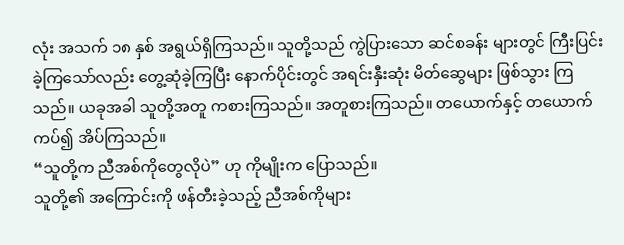လုံး အသက် ၁၈ နှစ် အရွယ်ရှိကြသည်။ သူတို့သည် ကွဲပြားသော ဆင်စခန်း များတွင် ကြီးပြင်း ခဲ့ကြသော်လည်း တွေ့ဆုံခဲ့ကြပြီး နောက်ပိုင်းတွင် အရင်းနှီးဆုံး မိတ်ဆွေများ ဖြစ်သွား ကြသည်။ ယခုအခါ သူတို့အတူ ကစားကြသည်။ အတူစားကြသည်။ တယောက်နှင့် တယောက်ကပ်၍ အိပ်ကြသည်။
“သူတို့က ညီအစ်ကိုတွေလိုပဲ” ဟု ကိုမျိုးက ပြောသည်။
သူတို့၏ အကြောင်းကို ဖန်တီးခဲ့သည့် ညီအစ်ကိုများ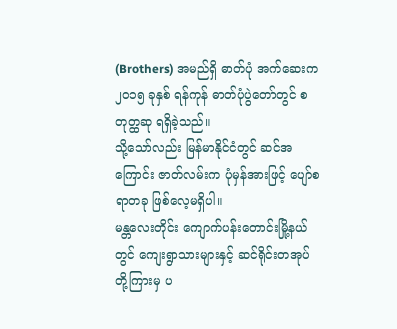(Brothers) အမည်ရှိ ဓာတ်ပုံ အက်ဆေးက ၂၀၁၅ ခုနှစ် ရန်ကုန် ဓာတ်ပုံပွဲတော်တွင် စတုတ္ထဆု ရရှိခဲ့သည်။
သို့သော်လည်း မြန်မာနိုင်ငံတွင် ဆင်အကြောင်း ဇာတ်လမ်းက ပုံမှန်အားဖြင့် ပျော်စရာတခု ဖြစ်လေ့မရှိပါ။
မန္တလေးတိုင်း ကျောက်ပန်းတောင်းမြို့နယ်တွင် ကျေးရွာသားများနှင့် ဆင်ရိုင်းတအုပ်တို့ကြားမှ ပ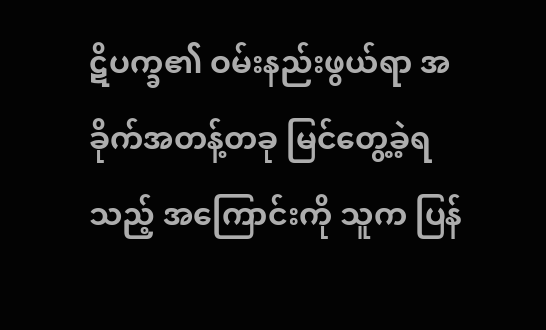ဋိပက္ခ၏ ဝမ်းနည်းဖွယ်ရာ အခိုက်အတန့်တခု မြင်တွေ့ခဲ့ရသည့် အကြောင်းကို သူက ပြန်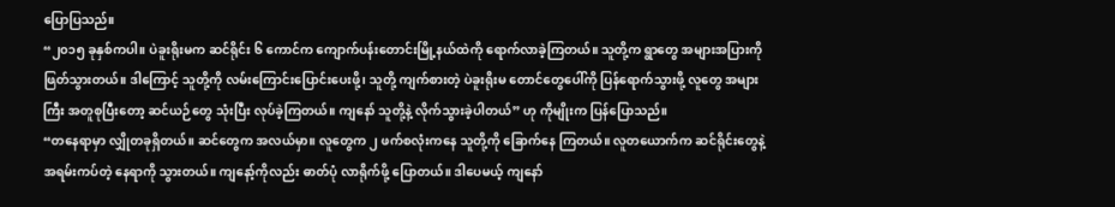ပြောပြသည်။
“၂၀၁၅ ခုနှစ်ကပါ။ ပဲခူးရိုးမက ဆင်ရိုင်း ၆ ကောင်က ကျောက်ပန်းတောင်းမြို့နယ်ထဲကို ရောက်လာခဲ့ကြတယ်။ သူတို့က ရွာတွေ အများအပြားကို ဖြတ်သွားတယ်။ ဒါကြောင့် သူတို့ကို လမ်းကြောင်းပြောင်းပေးဖို့၊ သူတို့ ကျက်စားတဲ့ ပဲခူးရိုးမ တောင်တွေပေါ်ကို ပြန်ရောက်သွားဖို့ လူတွေ အများကြီး အတူစုပြီးတော့ ဆင်ယဉ်တွေ သုံးပြီး လုပ်ခဲ့ကြတယ်။ ကျနော် သူတို့နဲ့ လိုက်သွားခဲ့ပါတယ်” ဟု ကိုမျိုးက ပြန်ပြောသည်။
“တနေရာမှာ လျှိုတခုရှိတယ်။ ဆင်တွေက အလယ်မှာ။ လူတွေက ၂ ဖက်စလုံးကနေ သူတို့ကို ခြောက်နေ ကြတယ်။ လူတယောက်က ဆင်ရိုင်းတွေနဲ့ အရမ်းကပ်တဲ့ နေရာကို သွားတယ်။ ကျနော့်ကိုလည်း ဓာတ်ပုံ လာရိုက်ဖို့ ပြောတယ်။ ဒါပေမယ့် ကျနော်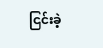ငြင်းခဲ့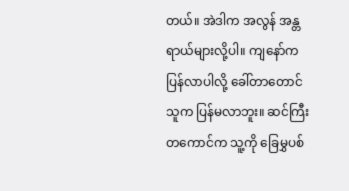တယ်။ အဲဒါက အလွန် အန္တရာယ်များလို့ပါ။ ကျနော်က ပြန်လာပါလို့ ခေါ်တာတောင် သူက ပြန်မလာဘူး။ ဆင်ကြီးတကောင်က သူ့ကို ခြေမွှပစ်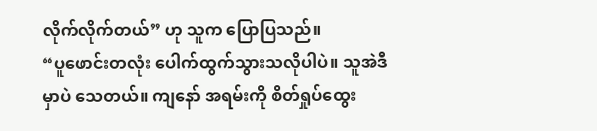လိုက်လိုက်တယ်” ဟု သူက ပြောပြသည်။
“ပူဖောင်းတလုံး ပေါက်ထွက်သွားသလိုပါပဲ။ သူအဲဒီမှာပဲ သေတယ်။ ကျနော် အရမ်းကို စိတ်ရှုပ်ထွေး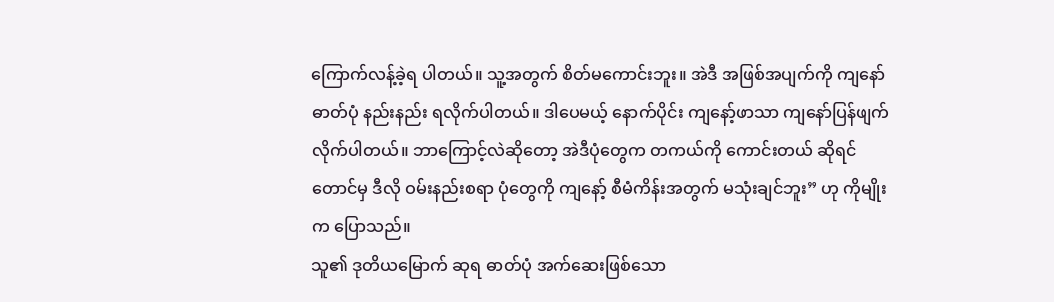ကြောက်လန့်ခဲ့ရ ပါတယ်။ သူ့အတွက် စိတ်မကောင်းဘူး။ အဲဒီ အဖြစ်အပျက်ကို ကျနော် ဓာတ်ပုံ နည်းနည်း ရလိုက်ပါတယ်။ ဒါပေမယ့် နောက်ပိုင်း ကျနော့်ဖာသာ ကျနော်ပြန်ဖျက်လိုက်ပါတယ်။ ဘာကြောင့်လဲဆိုတော့ အဲဒီပုံတွေက တကယ်ကို ကောင်းတယ် ဆိုရင်တောင်မှ ဒီလို ဝမ်းနည်းစရာ ပုံတွေကို ကျနော့် စီမံကိန်းအတွက် မသုံးချင်ဘူး” ဟု ကိုမျိုးက ပြောသည်။
သူ၏ ဒုတိယမြောက် ဆုရ ဓာတ်ပုံ အက်ဆေးဖြစ်သော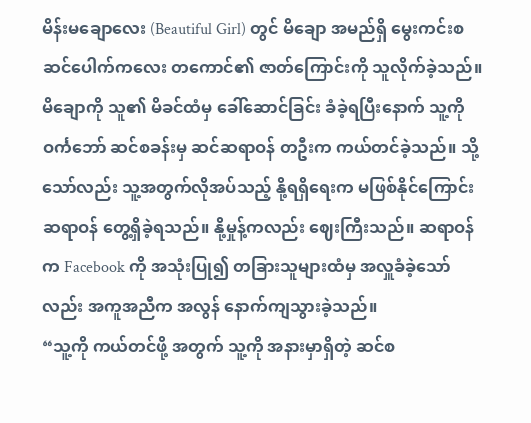မိန်းမချောလေး (Beautiful Girl) တွင် မိချော အမည်ရှိ မွေးကင်းစ ဆင်ပေါက်ကလေး တကောင်၏ ဇာတ်ကြောင်းကို သူလိုက်ခဲ့သည်။ မိချောကို သူ၏ မိခင်ထံမှ ခေါ်ဆောင်ခြင်း ခံခဲ့ရပြီးနောက် သူ့ကို ဝင်္ကဘော် ဆင်စခန်းမှ ဆင်ဆရာဝန် တဦးက ကယ်တင်ခဲ့သည်။ သို့သော်လည်း သူ့အတွက်လိုအပ်သည့် နို့ရရှိရေးက မဖြစ်နိုင်ကြောင်း ဆရာဝန် တွေ့ရှိခဲ့ရသည်။ နို့မှုန့်ကလည်း ဈေးကြီးသည်။ ဆရာဝန်က Facebook ကို အသုံးပြု၍ တခြားသူများထံမှ အလှူခံခဲ့သော်လည်း အကူအညီက အလွန် နောက်ကျသွားခဲ့သည်။
“သူ့ကို ကယ်တင်ဖို့ အတွက် သူ့ကို အနားမှာရှိတဲ့ ဆင်စ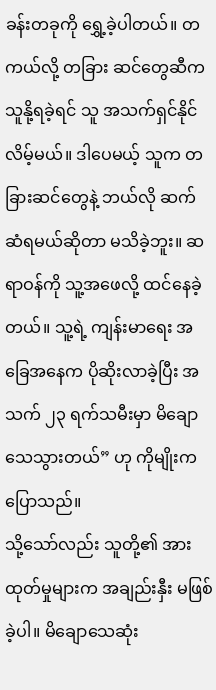ခန်းတခုကို ရွှေ့ခဲ့ပါတယ်။ တကယ်လို့ တခြား ဆင်တွေဆီက သူနို့ရခဲ့ရင် သူ အသက်ရှင်နိုင်လိမ့်မယ်။ ဒါပေမယ့် သူက တခြားဆင်တွေနဲ့ ဘယ်လို ဆက်ဆံရမယ်ဆိုတာ မသိခဲ့ဘူး။ ဆရာဝန်ကို သူ့အဖေလို့ ထင်နေခဲ့တယ်။ သူ့ရဲ့ ကျန်းမာရေး အခြေအနေက ပိုဆိုးလာခဲ့ပြီး အသက် ၂၃ ရက်သမီးမှာ မိချောသေသွားတယ်” ဟု ကိုမျိုးက ပြောသည်။
သို့သော်လည်း သူတို့၏ အားထုတ်မှုများက အချည်းနှီး မဖြစ်ခဲ့ပါ။ မိချောသေဆုံး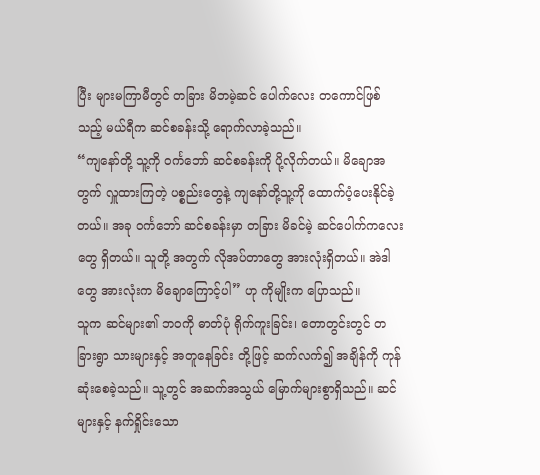ပြီး များမကြာမီတွင် တခြား မိဘမဲ့ဆင် ပေါက်လေး တကောင်ဖြစ်သည့် မယ်ရီက ဆင်စခန်းသို့ ရောက်လာခဲ့သည်။
“ကျနော်တို့ သူ့ကို ဝင်္ကဘော် ဆင်စခန်းကို ပို့လိုက်တယ်။ မိချောအတွက် လှူထားကြတဲ့ ပစ္စည်းတွေနဲ့ ကျနော်တို့သူ့ကို ထောက်ပံ့ပေးနိုင်ခဲ့တယ်။ အခု ဝင်္ကဘော် ဆင်စခန်းမှာ တခြား မိခင်မဲ့ ဆင်ပေါက်ကလေးတွေ ရှိတယ်။ သူတို့ အတွက် လိုအပ်တာတွေ အားလုံးရှိတယ်။ အဲဒါတွေ အားလုံးက မိချောကြောင့်ပါ” ဟု ကိုမျိုးက ပြောသည်။
သူက ဆင်များ၏ ဘဝကို ဓာတ်ပုံ ရိုက်ကူးခြင်း၊ တောတွင်းတွင် တခြားရွာ သားများနှင့် အတူနေခြင်း တို့ဖြင့် ဆက်လက်၍ အချိန်ကို ကုန်ဆုံးစေခဲ့သည်။ သူ့တွင် အဆက်အသွယ် မြောက်များစွာရှိသည်။ ဆင်များနှင့် နက်ရှိုင်းသော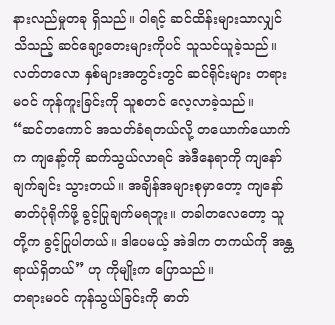နားလည်မှုတခု ရှိသည်။ ဝါရင့် ဆင်ထိန်းများသာလျှင် သိသည့် ဆင်ချော့တေးများကိုပင် သူသင်ယူခဲ့သည်။ လတ်တလော နှစ်များအတွင်းတွင် ဆင်ရိုင်းများ တရားမဝင် ကုန်ကူးခြင်းကို သူစတင် လေ့လာခဲ့သည်။
“ဆင်တကောင် အသတ်ခံရတယ်လို့ တယောက်ယောက်က ကျနော့်ကို ဆက်သွယ်လာရင် အဲဒီနေရာကို ကျနော်ချက်ချင်း သွားတယ်။ အချိန်အများစုမှာတော့ ကျနော် ဓာတ်ပုံရိုက်ဖို့ ခွင့်ပြုချက်မရဘူး။ တခါတလေတော့ သူတို့က ခွင့်ပြုပါတယ်။ ဒါပေမယ့် အဲဒါက တကယ်ကို အန္တရာယ်ရှိတယ်” ဟု ကိုမျိုးက ပြောသည်။
တရားမဝင် ကုန်သွယ်ခြင်းကို ဓာတ်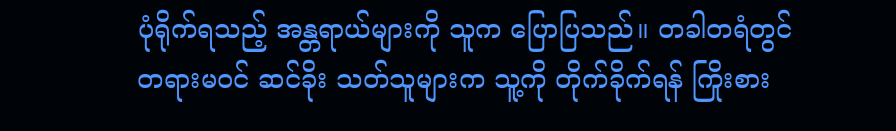ပုံရိုက်ရသည့် အန္တရာယ်များကို သူက ပြောပြသည်။ တခါတရံတွင် တရားမဝင် ဆင်ခိုး သတ်သူများက သူ့ကို တိုက်ခိုက်ရန် ကြိုးစား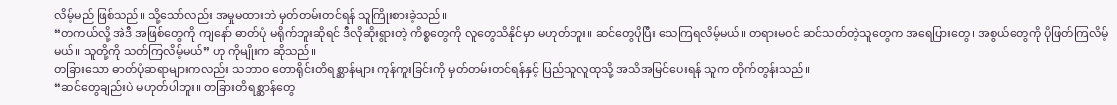လိမ့်မည် ဖြစ်သည်။ သို့သော်လည်း အမှုမထားဘဲ မှတ်တမ်းတင်ရန် သူကြိုးစားခဲ့သည်။
“တကယ်လို့ အဲဒီ အဖြစ်တွေကို ကျနော် ဓာတ်ပုံ မရိုက်ဘူးဆိုရင် ဒီလိုဆိုးရွားတဲ့ ကိစ္စတွေကို လူတွေသိနိုင်မှာ မဟုတ်ဘူး။ ဆင်တွေပိုပြီး သေကြရလိမ့်မယ်။ တရားမဝင် ဆင်သတ်တဲ့သူတွေက အရေပြားတွေ၊ အစွယ်တွေကို ပိုဖြတ်ကြလိမ့်မယ်။ သူတို့ကို သတ်ကြလိမ့်မယ်” ဟု ကိုမျိုးက ဆိုသည်။
တခြားသော ဓာတ်ပုံဆရာများကလည်း သဘာဝ တောရိုင်းတိရစ္ဆာန်များ ကုန်ကူးခြင်းကို မှတ်တမ်းတင်ရန်နှင့် ပြည်သူလူထုသို့ အသိအမြင်ပေးရန် သူက တိုက်တွန်းသည်။
“ဆင်တွေချည်းပဲ မဟုတ်ပါဘူး။ တခြားတိရစ္ဆာန်တွေ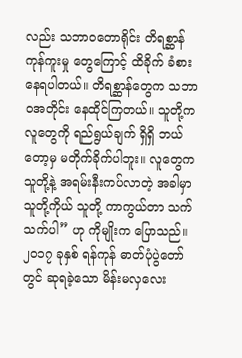လည်း သဘာဝတောရိုင်း တိရစ္ဆာန် ကုန်ကူးမှု တွေကြောင့် ထိခိုက် ခံစားနေရပါတယ်။ တိရစ္ဆာန်တွေက သဘာဝအတိုင်း နေထိုင်ကြတယ်။ သူတို့က လူတွေကို ရည်ရွယ်ချက် ရှိရှိ ဘယ်တော့မှ မတိုက်ခိုက်ပါဘူး။ လူတွေက သူတို့နဲ့ အရမ်းနီးကပ်လာတဲ့ အခါမှာ သူတို့ကိုယ် သူတို့ ကာကွယ်တာ သက်သက်ပါ” ဟု ကိုမျိုးက ပြောသည်။
၂၀၁၇ ခုနှစ် ရန်ကုန် ဓာတ်ပုံပွဲတော်တွင် ဆုရခဲ့သော မိန်းမလှလေး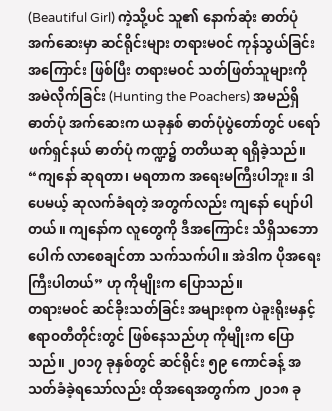(Beautiful Girl) ကဲ့သို့ပင် သူ၏ နောက်ဆုံး ဓာတ်ပုံအက်ဆေးမှာ ဆင်ရိုင်းများ တရားမဝင် ကုန်သွယ်ခြင်းအကြောင်း ဖြစ်ပြီး တရားမဝင် သတ်ဖြတ်သူများကို အမဲလိုက်ခြင်း (Hunting the Poachers) အမည်ရှိ ဓာတ်ပုံ အက်ဆေးက ယခုနှစ် ဓာတ်ပုံပွဲတော်တွင် ပရော်ဖက်ရှင်နယ် ဓာတ်ပုံ ကဏ္ဍ၌ တတိယဆု ရရှိခဲ့သည်။
“ကျနော် ဆုရတာ၊ မရတာက အရေးမကြီးပါဘူး။ ဒါပေမယ့် ဆုလက်ခံရတဲ့ အတွက်လည်း ကျနော် ပျော်ပါတယ်။ ကျနော်က လူတွေကို ဒီအကြောင်း သိရှိသဘောပေါက် လာစေချင်တာ သက်သက်ပါ။ အဲဒါက ပိုအရေးကြီးပါတယ်” ဟု ကိုမျိုးက ပြောသည်။
တရားမဝင် ဆင်ခိုးသတ်ခြင်း အများစုက ပဲခူးရိုးမနှင့် ဧရာဝတီတိုင်းတွင် ဖြစ်နေသည်ဟု ကိုမျိုးက ပြောသည်။ ၂၀၁၇ ခုနှစ်တွင် ဆင်ရိုင်း ၅၉ ကောင်ခန့် အသတ်ခံခဲ့ရသော်လည်း ထိုအရေအတွက်က ၂၀၁၈ ခု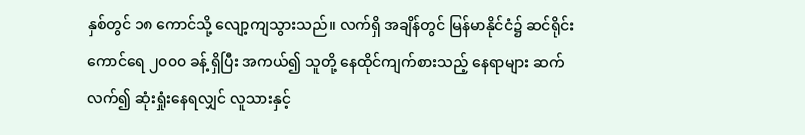နှစ်တွင် ၁၈ ကောင်သို့ လျော့ကျသွားသည်။ လက်ရှိ အချိန်တွင် မြန်မာနိုင်ငံ၌ ဆင်ရိုင်း ကောင်ရေ ၂၀၀၀ ခန့် ရှိပြီး အကယ်၍ သူတို့ နေထိုင်ကျက်စားသည့် နေရာများ ဆက်လက်၍ ဆုံးရှုံးနေရလျှင် လူသားနှင့်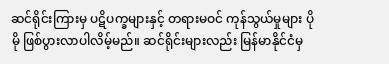ဆင်ရိုင်းကြားမှ ပဋိပက္ခများနှင့် တရားမဝင် ကုန်သွယ်မှုများ ပိုမို ဖြစ်ပွားလာပါလိမ့်မည်။ ဆင်ရိုင်းများလည်း မြန်မာနိုင်ငံမှ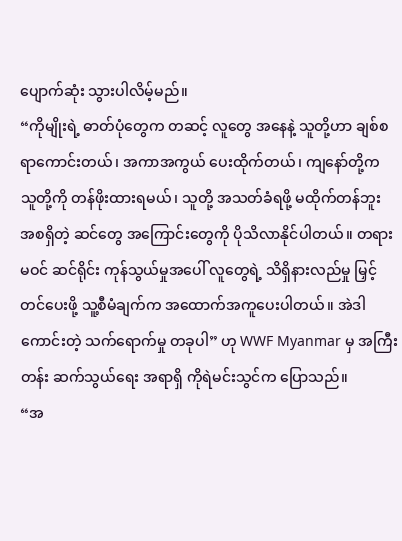ပျောက်ဆုံး သွားပါလိမ့်မည်။
“ကိုမျိုးရဲ့ ဓာတ်ပုံတွေက တဆင့် လူတွေ အနေနဲ့ သူတို့ဟာ ချစ်စရာကောင်းတယ်၊ အကာအကွယ် ပေးထိုက်တယ်၊ ကျနော်တို့က သူတို့ကို တန်ဖိုးထားရမယ်၊ သူတို့ အသတ်ခံရဖို့ မထိုက်တန်ဘူး အစရှိတဲ့ ဆင်တွေ အကြောင်းတွေကို ပိုသိလာနိုင်ပါတယ်။ တရားမဝင် ဆင်ရိုင်း ကုန်သွယ်မှုအပေါ် လူတွေရဲ့ သိရှိနားလည်မှု မြှင့်တင်ပေးဖို့ သူ့စီမံချက်က အထောက်အကူပေးပါတယ်။ အဲဒါ ကောင်းတဲ့ သက်ရောက်မှု တခုပါ” ဟု WWF Myanmar မှ အကြီးတန်း ဆက်သွယ်ရေး အရာရှိ ကိုရဲမင်းသွင်က ပြောသည်။
“အ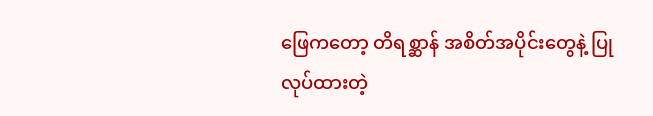ဖြေကတော့ တိရစ္ဆာန် အစိတ်အပိုင်းတွေနဲ့ ပြုလုပ်ထားတဲ့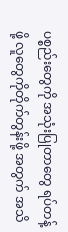ပစ္စည်းတွေကို အသုံးပြုတာတွေ ရပ်တန့်ဖို့ လူတွေကိုတိုက်တွန်းဖို့ အတွက် အသိ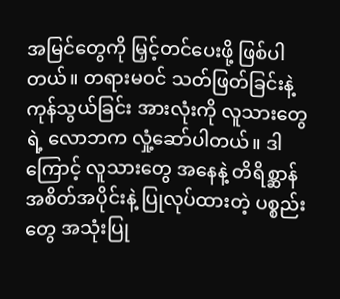အမြင်တွေကို မြှင့်တင်ပေးဖို့ ဖြစ်ပါတယ်။ တရားမဝင် သတ်ဖြတ်ခြင်းနဲ့ ကုန်သွယ်ခြင်း အားလုံးကို လူသားတွေရဲ့ လောဘက လှုံ့ဆော်ပါတယ်။ ဒါကြောင့် လူသားတွေ အနေနဲ့ တိရိစ္ဆာန် အစိတ်အပိုင်းနဲ့ ပြုလုပ်ထားတဲ့ ပစ္စည်းတွေ အသုံးပြု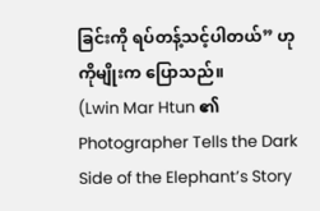ခြင်းကို ရပ်တန့်သင့်ပါတယ်” ဟု ကိုမျိုးက ပြောသည်။
(Lwin Mar Htun ၏ Photographer Tells the Dark Side of the Elephant’s Story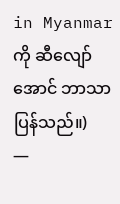in Myanmar ကို ဆီလျော်အောင် ဘာသာပြန်သည်။)
—